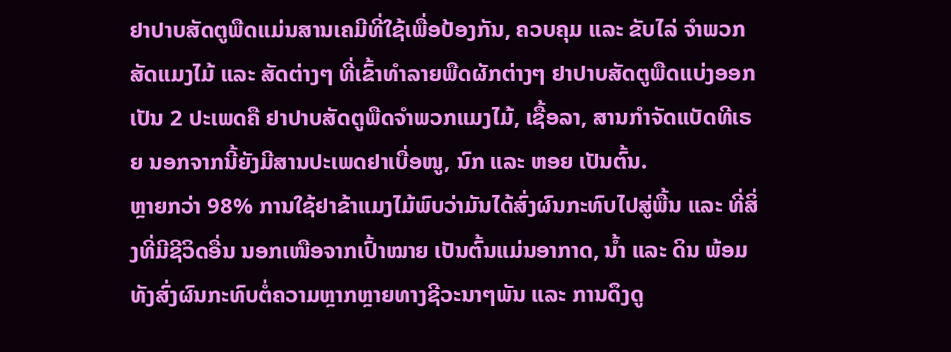ຢາປາບສັດຕູພືດແມ່ນສານເຄມີທີ່ໃຊ້ເພື່ອປ້ອງກັນ, ຄວບຄຸມ ແລະ ຂັບໄລ່ ຈຳພວກສັດແມງໄມ້ ແລະ ສັດຕ່າງໆ ທີ່ເຂົ້າທຳລາຍພືດຜັກຕ່າງໆ ຢາປາບສັດຕູພືດແບ່ງອອກເປັນ 2 ປະເພດຄື ຢາປາບສັດຕູພືດຈຳພວກແມງໄມ້, ເຊື້ອລາ, ສານກຳຈັດແບັດທີເຣຍ ນອກຈາກນີ້ຍັງມີສານປະເພດຢາເບື່ອໜູ, ນົກ ແລະ ຫອຍ ເປັນຕົ້ນ.
ຫຼາຍກວ່າ 98% ການໃຊ້ຢາຂ້າແມງໄມ້ພົບວ່າມັນໄດ້ສົ່ງຜົນກະທົບໄປສູ່ພື້ນ ແລະ ທີ່ສິ່ງທີ່ມີຊີວິດອື່ນ ນອກເໜືອຈາກເປົ້າໝາຍ ເປັນຕົ້ນແມ່ນອາກາດ, ນ້ຳ ແລະ ດິນ ພ້ອມທັງສົ່ງຜົນກະທົບຕໍ່ຄວາມຫຼາກຫຼາຍທາງຊີວະນາໆພັນ ແລະ ການດຶງດູ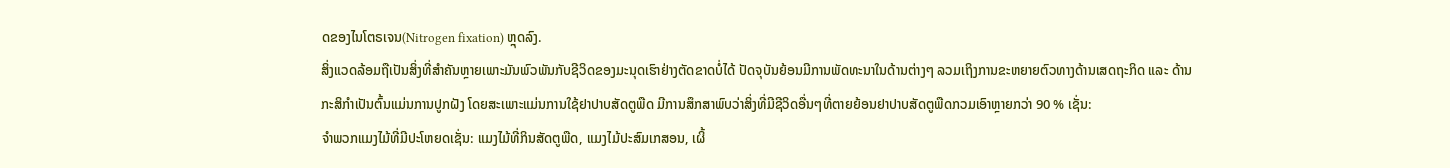ດຂອງໄນໂຕຣເຈນ(Nitrogen fixation) ຫຼຸດລົງ.
ສິ່ງແວດລ້ອມຖືເປັນສິ່ງທີ່ສຳຄັນຫຼາຍເພາະມັນພົວພັນກັບຊີວິດຂອງມະນຸດເຮົາຢ່າງຕັດຂາດບໍ່ໄດ້ ປັດຈຸບັນຍ້ອນມີການພັດທະນາໃນດ້ານຕ່າງໆ ລວມເຖິງການຂະຫຍາຍຕົວທາງດ້ານເສດຖະກິດ ແລະ ດ້ານກະສິກຳເປັນຕົ້ນແມ່ນການປູກຝັງ ໂດຍສະເພາະແມ່ນການໃຊ້ຢາປາບສັດຕູພືດ ມີການສຶກສາພົບວ່າສິ່ງທີ່ມີຊີວິດອື່ນໆທີ່ຕາຍຍ້ອນຢາປາບສັດຕູພືດກວມເອົາຫຼາຍກວ່າ 90 % ເຊັ່ນ:
ຈຳພວກແມງໄມ້ທີ່ມີປະໂຫຍດເຊັ່ນ: ແມງໄມ້ທີ່ກິນສັດຕູພືດ, ແມງໄມ້ປະສົມເກສອນ, ເຜິ້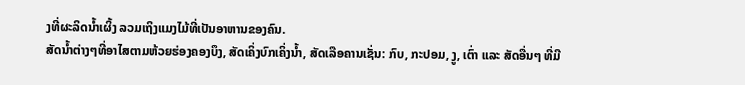ງທີ່ຜະລິດນ້ຳເຜິ້ງ ລວມເຖິງແມງໄມ້ທີ່ເປັນອາຫານຂອງຄົນ.
ສັດນ້ຳຕ່າງໆທີ່ອາໄສຕາມຫ້ວຍຮ່ອງຄອງບຶງ, ສັດເຄິ່ງບົກເຄິ່ງນ້ຳ, ສັດເລືອຄານເຊັ່ນ: ກົບ, ກະປອມ, ງູ, ເຕົ່າ ແລະ ສັດອື່ນໆ ທີ່ມີ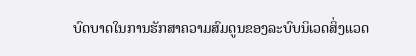ບົດບາດໃນການຮັກສາຄວາມສົມດູນຂອງລະບົບນິເວດສິ່ງແວດ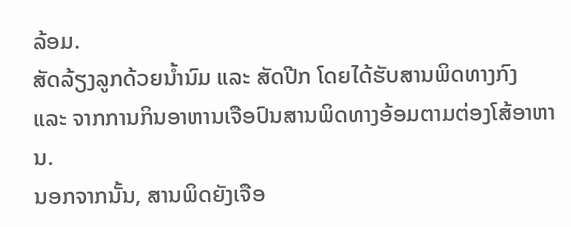ລ້ອມ.
ສັດລ້ຽງລູກດ້ວຍນ້ຳນົມ ແລະ ສັດປີກ ໂດຍໄດ້ຮັບສານພິດທາງກົງ ແລະ ຈາກການກິນອາຫານເຈືອປົນສານພິດທາງອ້ອມຕາມຕ່ອງໂສ້ອາຫານ.
ນອກຈາກນັ້ນ, ສານພິດຍັງເຈືອ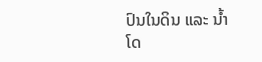ປົນໃນດິນ ແລະ ນ້ຳ ໂດ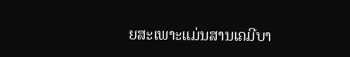ຍສະເພາະແມ່ນສານເຄມີບາ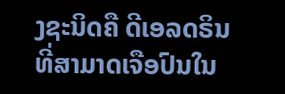ງຊະນິດຄື ດີເອລດຣິນ ທີ່ສາມາດເຈືອປົນໃນ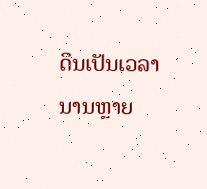ດິນເປັນເວລານານຫຼາຍ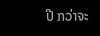ປີ ກວ່າຈະ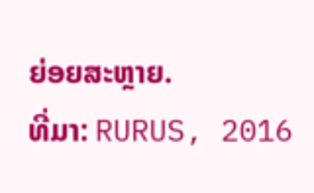ຍ່ອຍສະຫຼາຍ.
ທີ່ມາ: RURUS, 2016